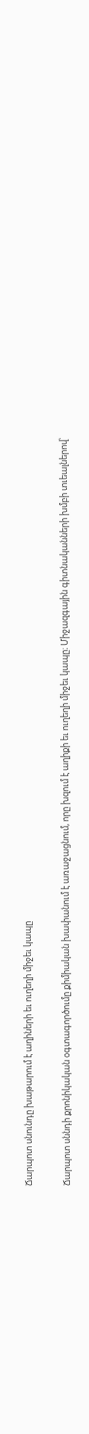Ճարպոտ սնունդը խաթարում է աղիների եւ ուղեղի միջեւ կապը

Ճարպոտ սննդի քրոնիկական օգտագործումը քիմիական խափանում է առաջացնում, որը խզում է աղիքի եւ ուղեղի միջեւ կապը։ Միջազգային գիտնականների խմբի տւեալներով՝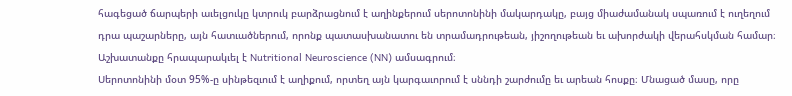հագեցած ճարպերի աւելցուկը կտրուկ բարձրացնում է աղինքերում սերոտոնինի մակարդակը, բայց միաժամանակ սպառում է ուղեղում դրա պաշարները, այն հատւածներում, որոնք պատասխանատու են տրամադրութեան, յիշողութեան եւ ախորժակի վերահսկման համար։ Աշխատանքը հրապարակւել է Nutritional Neuroscience (NN) ամսագրում։
Սերոտոնինի մօտ 95%-ը սինթեզւում է աղիքում, որտեղ այն կարգաւորում է սննդի շարժումը եւ արեան հոսքը։ Մնացած մասը, որը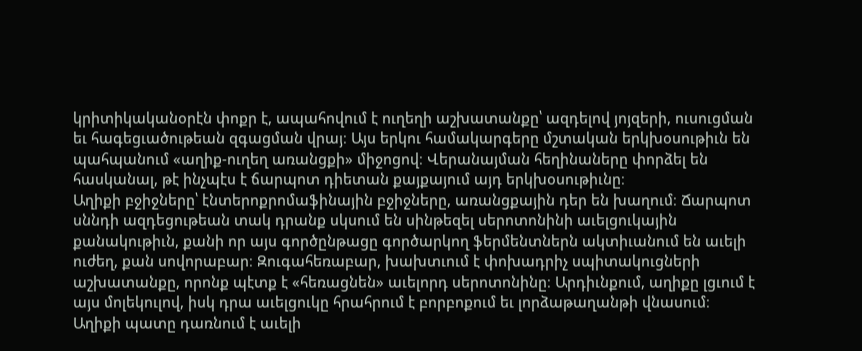կրիտիկականօրէն փոքր է, ապահովում է ուղեղի աշխատանքը՝ ազդելով յոյզերի, ուսուցման եւ հագեցւածութեան զգացման վրայ։ Այս երկու համակարգերը մշտական երկխօսութիւն են պահպանում «աղիք-ուղեղ առանցքի» միջոցով։ Վերանայման հեղինաները փորձել են հասկանալ, թէ ինչպէս է ճարպոտ դիետան քայքայում այդ երկխօսութիւնը։
Աղիքի բջիջները՝ էնտերոքրոմաֆինային բջիջները, առանցքային դեր են խաղում։ Ճարպոտ սննդի ազդեցութեան տակ դրանք սկսում են սինթեզել սերոտոնինի աւելցուկային քանակութիւն, քանի որ այս գործընթացը գործարկող ֆերմենտներն ակտիւանում են աւելի ուժեղ, քան սովորաբար։ Զուգահեռաբար, խախտւում է փոխադրիչ սպիտակուցների աշխատանքը, որոնք պէտք է «հեռացնեն» աւելորդ սերոտոնինը։ Արդիւնքում, աղիքը լցւում է այս մոլեկուլով, իսկ դրա աւելցուկը հրահրում է բորբոքում եւ լորձաթաղանթի վնասում։ Աղիքի պատը դառնում է աւելի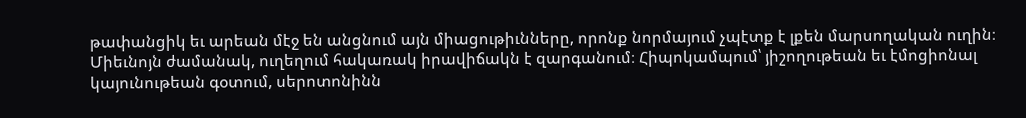թափանցիկ եւ արեան մէջ են անցնում այն միացութիւնները, որոնք նորմայում չպէտք է լքեն մարսողական ուղին։
Միեւնոյն ժամանակ, ուղեղում հակառակ իրավիճակն է զարգանում։ Հիպոկամպում՝ յիշողութեան եւ էմոցիոնալ կայունութեան գօտում, սերոտոնինն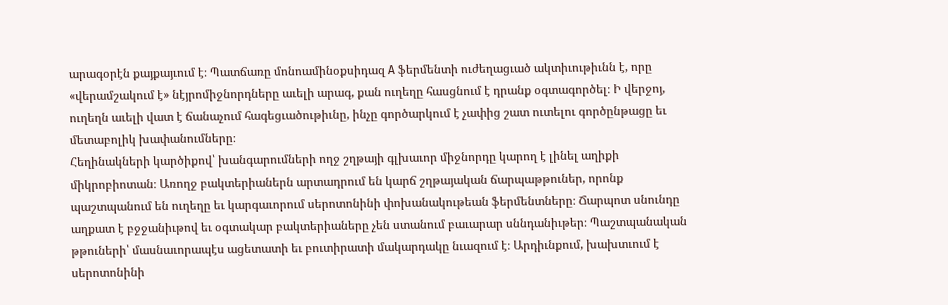արագօրէն քայքայւում է։ Պատճառը մոնոամինօքսիդազ A ֆերմենտի ուժեղացւած ակտիւութիւնն է, որը «վերամշակում է» նէյրոմիջնորդները աւելի արագ, քան ուղեղը հասցնում է դրանք օգտագործել։ Ի վերջոյ, ուղեղն աւելի վատ է ճանաչում հագեցւածութիւնը, ինչը գործարկում է չափից շատ ուտելու գործընթացը եւ մետաբոլիկ խափանումները։
Հեղինակների կարծիքով՝ խանգարումների ողջ շղթայի գլխաւոր միջնորդը կարող է լինել աղիքի միկրոբիոտան։ Առողջ բակտերիաներն արտադրում են կարճ շղթայական ճարպաթթուներ, որոնք պաշտպանում են ուղեղը եւ կարգաւորում սերոտոնինի փոխանակութեան ֆերմենտները։ Ճարպոտ սնունդը աղքատ է բջջանիւթով եւ օգտակար բակտերիաները չեն ստանում բաւարար սննդանիւթեր։ Պաշտպանական թթուների՝ մասնաւորապէս ացետատի եւ բուտիրատի մակարդակը նւազում է։ Արդիւնքում, խախտւում է սերոտոնինի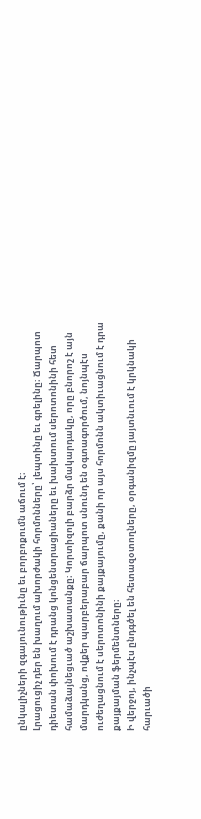ընկալիչների զգայունութիւնը եւ բորբոքումն աճում է։
Լրացուցիչ դեր են խաղում ախորժակի հորմոնները՝ լեպտինը եւ գրելինը։ Ճարպոտ դիետան փոխում է դրանց կոնցենտրացիաները եւ խախտում սերոտոնինի հետ համաձայնեցւած աշխատանքը։ Կորտիզոլի բարձր մակարդակը, որը բնորոշ է այն մարդկանց, ովքեր պարբերաբար ճարպոտ սնունդ են օգտագործում, նոյնպէս ուժեղացնում է սերոտոնինի քայքայումը, քանի որ այս հորմոնն ակտիւացնում է դրա քայքայման ֆերմենտները։
Ի վերջոյ, ինչպէս ընդգծել են հետազօտողները, օրգանիզմը յայտնւում է կրկնակի հարւածի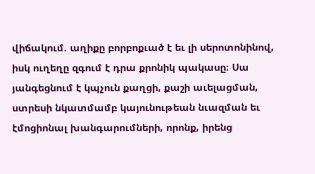վիճակում. աղիքը բորբոքւած է եւ լի սերոտոնինով, իսկ ուղեղը զգում է դրա քրոնիկ պակասը։ Սա յանգեցնում է կպչուն քաղցի, քաշի աւելացման, ստրեսի նկատմամբ կայունութեան նւազման եւ էմոցիոնալ խանգարումների, որոնք, իրենց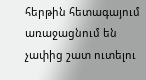հերթին հետագայում առաջացնում են չափից շատ ուտելու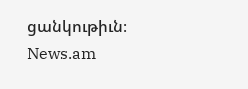ցանկութիւն։
News.am